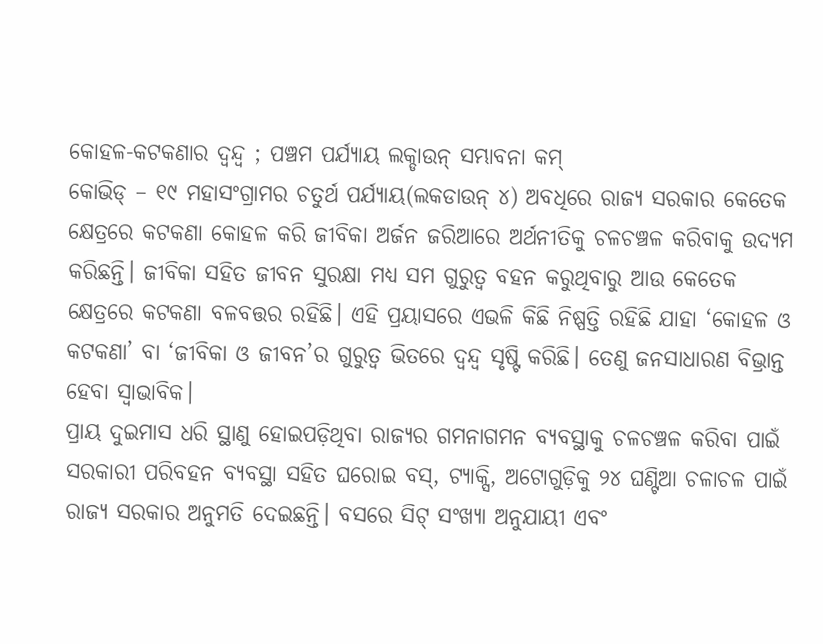କୋହଳ-କଟକଣାର ଦ୍ବନ୍ଦ୍ବ ; ପଞ୍ଚମ ପର୍ଯ୍ୟାୟ ଲକ୍ଡାଉନ୍ ସମ୍ଭାବନା କମ୍
କୋଭିଡ୍ – ୧୯ ମହାସଂଗ୍ରାମର ଚତୁର୍ଥ ପର୍ଯ୍ୟାୟ(ଲକଡାଉନ୍ ୪) ଅବଧିରେ ରାଜ୍ୟ ସରକାର କେତେକ କ୍ଷେତ୍ରରେ କଟକଣା କୋହଳ କରି ଜୀବିକା ଅର୍ଜନ ଜରିଆରେ ଅର୍ଥନୀତିକୁ ଚଳଚଞ୍ଚଳ କରିବାକୁ ଉଦ୍ୟମ କରିଛନ୍ତି। ଜୀବିକା ସହିତ ଜୀବନ ସୁରକ୍ଷା ମଧ୍ୟ ସମ ଗୁରୁତ୍ୱ ବହନ କରୁଥିବାରୁ ଆଉ କେତେକ କ୍ଷେତ୍ରରେ କଟକଣା ବଳବତ୍ତର ରହିଛି। ଏହି ପ୍ରୟାସରେ ଏଭଳି କିଛି ନିଷ୍ପତ୍ତି ରହିଛି ଯାହା ‘କୋହଳ ଓ କଟକଣା’ ବା ‘ଜୀବିକା ଓ ଜୀବନ’ର ଗୁରୁତ୍ୱ ଭିତରେ ଦ୍ୱନ୍ଦ୍ୱ ସୃଷ୍ଟି କରିଛି। ତେଣୁ ଜନସାଧାରଣ ବିଭ୍ରାନ୍ତ ହେବା ସ୍ୱାଭାବିକ।
ପ୍ରାୟ ଦୁଇମାସ ଧରି ସ୍ଥାଣୁ ହୋଇପଡ଼ିଥିବା ରାଜ୍ୟର ଗମନାଗମନ ବ୍ୟବସ୍ଥାକୁ ଚଳଚଞ୍ଚଳ କରିବା ପାଇଁ ସରକାରୀ ପରିବହନ ବ୍ୟବସ୍ଥା ସହିତ ଘରୋଇ ବସ୍, ଟ୍ୟାକ୍ସି, ଅଟୋଗୁଡ଼ିକୁ ୨୪ ଘଣ୍ଟିଆ ଚଳାଚଳ ପାଇଁ ରାଜ୍ୟ ସରକାର ଅନୁମତି ଦେଇଛନ୍ତି। ବସରେ ସିଟ୍ ସଂଖ୍ୟା ଅନୁଯାୟୀ ଏବଂ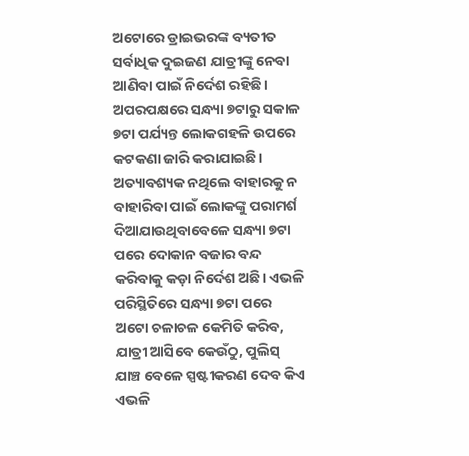ଅଟୋରେ ଡ୍ରାଇଭରଙ୍କ ବ୍ୟତୀତ ସର୍ବାଧିକ ଦୁଇଜଣ ଯାତ୍ରୀଙ୍କୁ ନେବା ଆଣିବା ପାଇଁ ନିର୍ଦେଶ ରହିଛି। ଅପରପକ୍ଷରେ ସନ୍ଧ୍ୟା ୭ଟାରୁ ସକାଳ ୭ଟା ପର୍ଯ୍ୟନ୍ତ ଲୋକଗହଳି ଉପରେ କଟକଣା ଜାରି କରାଯାଇଛି। ଅତ୍ୟାବଶ୍ୟକ ନଥିଲେ ବାହାରକୁ ନ ବାହାରିବା ପାଇଁ ଲୋକଙ୍କୁ ପରାମର୍ଶ ଦିଆଯାଉଥିବାବେଳେ ସନ୍ଧ୍ୟା ୭ଟା ପରେ ଦୋକାନ ବଜାର ବନ୍ଦ କରିବାକୁ କଡ଼ା ନିର୍ଦେଶ ଅଛି। ଏଭଳି ପରିସ୍ଥିତିରେ ସନ୍ଧ୍ୟା ୭ଟା ପରେ ଅଟୋ ଚଳାଚଳ କେମିତି କରିବ, ଯାତ୍ରୀ ଆସିବେ କେଉଁଠୁ, ପୁଲିସ୍ ଯାଞ୍ଚ ବେଳେ ସ୍ପଷ୍ଟୀକରଣ ଦେବ କିଏ ଏଭଳି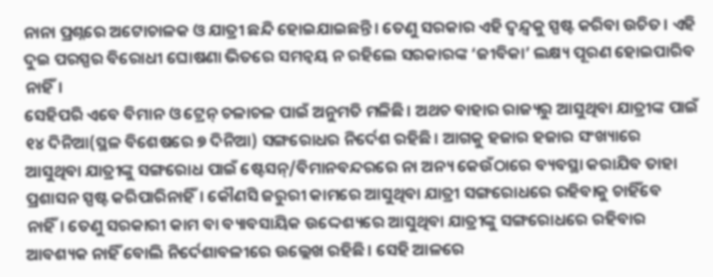ନାନା ପ୍ରଶ୍ନରେ ଅଟୋଚାଳକ ଓ ଯାତ୍ରୀ ଛନ୍ଦି ହୋଇଯାଇଛନ୍ତି। ତେଣୁ ସରକାର ଏହି ଦ୍ୱନ୍ଦ୍ୱକୁ ସ୍ପଷ୍ଟ କରିବା ଉଚିତ। ଏହି ଦୁଇ ପରସ୍ପର ବିରୋଧୀ ଘୋଷଣା ଭିତରେ ସମନ୍ୱୟ ନ ରହିଲେ ସରକାରଙ୍କ ‘ଜୀବିକା’ ଲକ୍ଷ୍ୟ ପୂରଣ ହୋଇପାରିବ ନାହିଁ।
ସେହିପରି ଏବେ ବିମାନ ଓ ଟ୍ରେନ୍ ଚଳାଚଳ ପାଇଁ ଅନୁମତି ମଳିଛି। ଅଥଚ ବାହାର ରାଜ୍ୟରୁ ଆସୁଥିବା ଯାତ୍ରୀଙ୍କ ପାଇଁ ୧୪ ଦିନିଆ(ସ୍ଥଳ ବିଶେଷରେ ୭ ଦିନିଆ) ସଙ୍ଗରୋଧର ନିର୍ଦେଶ ରହିଛି। ଆଗକୁ ହଜାର ହଜାର ସଂଖ୍ୟାରେ ଆସୁଥିବା ଯାତ୍ରୀଙ୍କୁ ସଙ୍ଗରୋଧ ପାଇଁ ଷ୍ଟେସନ୍/ବିମାନବନ୍ଦରରେ ନା ଅନ୍ୟ କେଉଁଠାରେ ବ୍ୟବସ୍ଥା କରାଯିବ ତାହା ପ୍ରଶାସନ ସ୍ପଷ୍ଟ କରିପାରିନାହିଁ। କୌଣସି ଜରୁରୀ କାମରେ ଆସୁଥିବା ଯାତ୍ରୀ ସଙ୍ଗରୋଧରେ ରହିବାକୁ ଚାହିଁବେ ନାହିଁ। ତେଣୁ ସରକାରୀ କାମ ବା ବ୍ୟାବସାୟିକ ଉଦ୍ଦେଶ୍ୟରେ ଆସୁଥିବା ଯାତ୍ରୀଙ୍କୁ ସଙ୍ଗରୋଧରେ ରହିବାର ଆବଶ୍ୟକ ନାହିଁ ବୋଲି ନିର୍ଦେଶାବଳୀରେ ଉଲ୍ଲେଖ ରହିଛି। ସେହି ଆଳରେ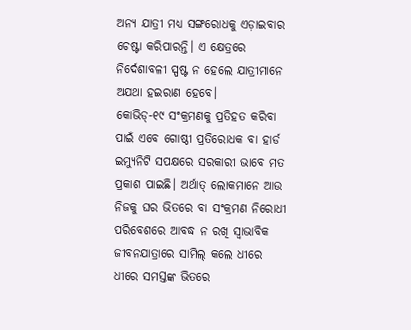ଅନ୍ୟ ଯାତ୍ରୀ ମଧ୍ୟ ସଙ୍ଗରୋଧକୁ ଏଡ଼ାଇବାର ଚେଷ୍ଟା କରିପାରନ୍ତି। ଏ କ୍ଷେତ୍ରରେ ନିର୍ଦେଶାବଳୀ ସ୍ପଷ୍ଟ ନ ହେଲେ ଯାତ୍ରୀମାନେ ଅଯଥା ହଇରାଣ ହେବେ।
କୋଭିଡ୍-୧୯ ସଂକ୍ରମଣକୁ ପ୍ରତିହତ କରିବା ପାଇଁ ଏବେ ଗୋଷ୍ଠୀ ପ୍ରତିରୋଧକ ବା ହାର୍ଡ ଇମ୍ୟୁନିଟି ସପକ୍ଷରେ ସରକାରୀ ଭାବେ ମତ ପ୍ରକାଶ ପାଇଛି। ଅର୍ଥାତ୍ ଲୋକମାନେ ଆଉ ନିଜକୁ ଘର ଭିତରେ ବା ସଂକ୍ରମଣ ନିରୋଧୀ ପରିବେଶରେ ଆବଦ୍ଧ ନ ରଖି ସ୍ୱାଭାବିକ ଜୀବନଯାତ୍ରାରେ ସାମିଲ୍ କଲେ ଧୀରେ ଧୀରେ ସମସ୍ତଙ୍କ ଭିତରେ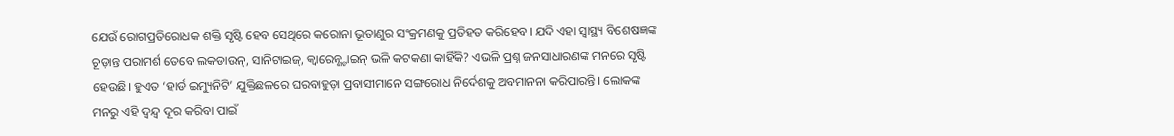ଯେଉଁ ରୋଗପ୍ରତିରୋଧକ ଶକ୍ତି ସୃଷ୍ଟି ହେବ ସେଥିରେ କରୋନା ଭୂତାଣୁର ସଂକ୍ରମଣକୁ ପ୍ରତିହତ କରିହେବ। ଯଦି ଏହା ସ୍ୱାସ୍ଥ୍ୟ ବିଶେଷଜ୍ଞଙ୍କ ଚୂଡ଼ାନ୍ତ ପରାମର୍ଶ ତେବେ ଲକଡାଉନ୍, ସାନିଟାଇଜ୍, କ୍ୱାରେନ୍ଣ୍ଟାଇନ୍ ଭଳି କଟକଣା କାହିଁକି? ଏଭଳି ପ୍ରଶ୍ନ ଜନସାଧାରଣଙ୍କ ମନରେ ସୃଷ୍ଟି ହେଉଛି। ହୁଏତ ‘ହାର୍ଡ ଇମ୍ୟୁନିଟି’ ଯୁକ୍ତିଛଳରେ ଘରବାହୁଡ଼ା ପ୍ରବାସୀମାନେ ସଙ୍ଗରୋଧ ନିର୍ଦେଶକୁ ଅବମାନନା କରିପାରନ୍ତି। ଲୋକଙ୍କ ମନରୁ ଏହି ଦ୍ୱନ୍ଦ୍ୱ ଦୂର କରିବା ପାଇଁ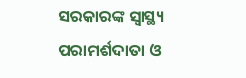ସରକାରଙ୍କ ସ୍ୱାସ୍ଥ୍ୟ ପରାମର୍ଶଦାତା ଓ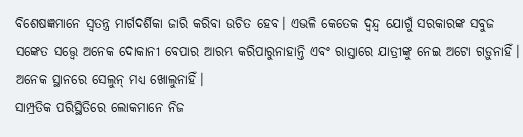ବିଶେଷଜ୍ଞମାନେ ସ୍ୱତନ୍ତ୍ର ମାର୍ଗଦର୍ଶିକା ଜାରି କରିବା ଉଚିତ ହେବ। ଏଭଳି କେତେକ ଦ୍ୱନ୍ଦ୍ୱ ଯୋଗୁଁ ସରକାରଙ୍କ ସବୁଜ ସଙ୍କେତ ସତ୍ତ୍ୱେ ଅନେକ ଦୋକାନୀ ବେପାର ଆରମ୍ଭ କରିପାରୁନାହାନ୍ତି ଏବଂ ରାସ୍ତାରେ ଯାତ୍ରୀଙ୍କୁ ନେଇ ଅଟୋ ଗଡ଼ୁନାହିଁ। ଅନେକ ସ୍ଥାନରେ ସେଲୁନ୍ ମଧ୍ୟ ଖୋଲୁନାହିଁ।
ସାମ୍ପ୍ରତିକ ପରିସ୍ଥିତିରେ ଲୋକମାନେ ନିଜ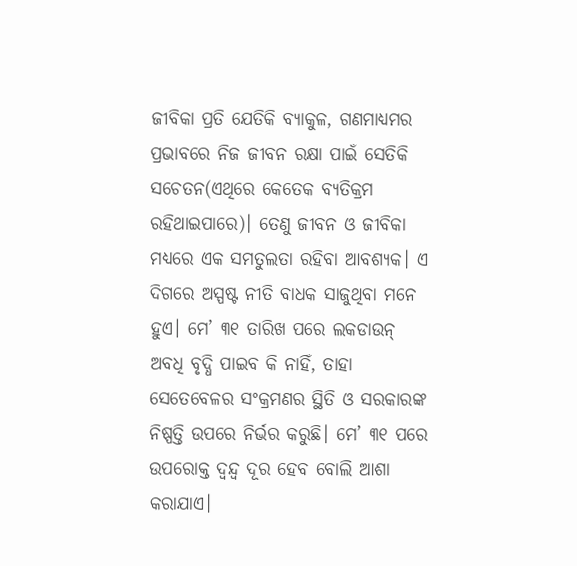ଜୀବିକା ପ୍ରତି ଯେତିକି ବ୍ୟାକୁଳ, ଗଣମାଧ୍ୟମର ପ୍ରଭାବରେ ନିଜ ଜୀବନ ରକ୍ଷା ପାଇଁ ସେତିକି ସଚେତନ(ଏଥିରେ କେତେକ ବ୍ୟତିକ୍ରମ ରହିଥାଇପାରେ)। ତେଣୁ ଜୀବନ ଓ ଜୀବିକା ମଧ୍ୟରେ ଏକ ସମତୁଲତା ରହିବା ଆବଶ୍ୟକ। ଏ ଦିଗରେ ଅସ୍ପଷ୍ଟ ନୀତି ବାଧକ ସାଜୁଥିବା ମନେ ହୁଏ। ମେ’ ୩୧ ତାରିଖ ପରେ ଲକଡାଉନ୍ ଅବଧି ବୃଦ୍ଧି ପାଇବ କି ନାହିଁ, ତାହା ସେତେବେଳର ସଂକ୍ରମଣର ସ୍ଥିତି ଓ ସରକାରଙ୍କ ନିଷ୍ପତ୍ତି ଉପରେ ନିର୍ଭର କରୁଛି। ମେ’ ୩୧ ପରେ ଉପରୋକ୍ତ ଦ୍ୱନ୍ଦ୍ୱ ଦୂର ହେବ ବୋଲି ଆଶା କରାଯାଏ।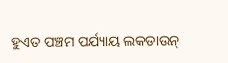ହୁଏତ ପଞ୍ଚମ ପର୍ଯ୍ୟାୟ ଲକଡାଉନ୍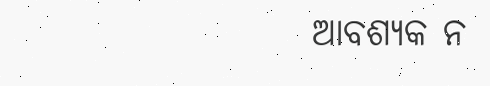ଆବଶ୍ୟକ ନ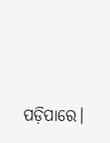ପଡ଼ିପାରେ।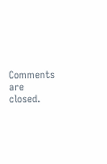Comments are closed.